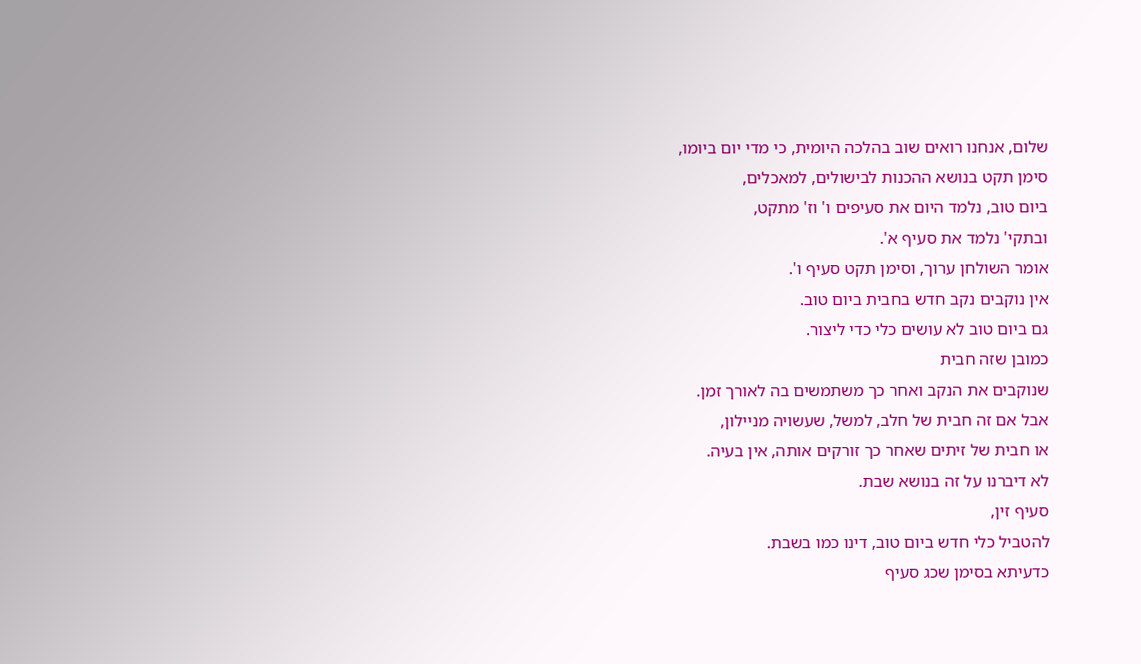שלום, אנחנו רואים שוב בהלכה היומית, כי מדי יום ביומו,
סימן תקט בנושא ההכנות לבישולים, למאכלים,
ביום טוב, נלמד היום את סעיפים ו' וז' מתקט,
ובתקי' נלמד את סעיף א'.
אומר השולחן ערוך, וסימן תקט סעיף ו'.
אין נוקבים נקב חדש בחבית ביום טוב.
גם ביום טוב לא עושים כלי כדי ליצור.
כמובן שזה חבית
שנוקבים את הנקב ואחר כך משתמשים בה לאורך זמן.
אבל אם זה חבית של חלב, למשל, שעשויה מניילון,
או חבית של זיתים שאחר כך זורקים אותה, אין בעיה.
לא דיברנו על זה בנושא שבת.
סעיף זין,
להטביל כלי חדש ביום טוב, דינו כמו בשבת.
כדעיתא בסימן שכג סעיף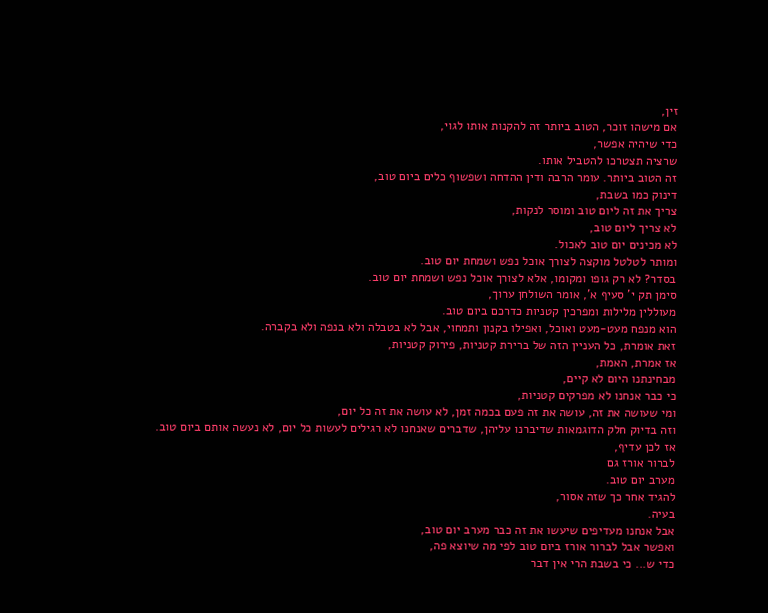זין,
אם מישהו זוכר, הטוב ביותר זה להקנות אותו לגוי,
כדי שיהיה אפשר,
שרציה תצטרכו להטביל אותו.
זה הטוב ביותר. עומר הרבה ודין ההדחה ושפשוף כלים ביום טוב,
דינוק כמו בשבת,
צריך את זה ליום טוב ומוסר לנקות,
לא צריך ליום טוב,
לא מכינים יום טוב לאכול.
ומותר לטלטל מוקצה לצורך אוכל נפש ושמחת יום טוב.
בסדר? לא רק גופו ומקומו, אלא לצורך אוכל נפש ושמחת יום טוב.
סימן תק י' סעיף א', אומר השולחן ערוך,
מעוללין מלילות ומפרכין קטניות כדרכם ביום טוב.
הוא מנפח מעט-מעט ואוכל, ואפילו בקנון ותמחוי, אבל לא בטבלה ולא בנפה ולא בקברה.
זאת אומרת, כל העניין הזה של ברירת קטניות, פירוק קטניות,
אז אמרת, האמת,
מבחינתנו היום לא קיים,
כי כבר אנחנו לא מפרקים קטניות,
ומי שעושה את זה, עושה את זה פעם בכמה זמן, לא עושה את זה כל יום,
וזה בדיוק חלק הדוגמאות שדיברנו עליהן, שדברים שאנחנו לא רגילים לעשות כל יום, לא נעשה אותם ביום טוב.
אז לכן עדיף,
לברור אורז גם
מערב יום טוב.
להגיד אחר כך שזה אסור,
בעיה.
אבל אנחנו מעדיפים שיעשו את זה כבר מערב יום טוב,
ואפשר אבל לברור אורז ביום טוב לפי מה שיוצא פה,
כדי ש... כי בשבת הרי אין דבר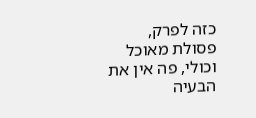כזה לפרק,
פסולת מאוכל וכולי, פה אין את הבעיה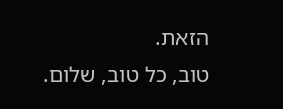הזאת.
טוב, כל טוב, שלום.